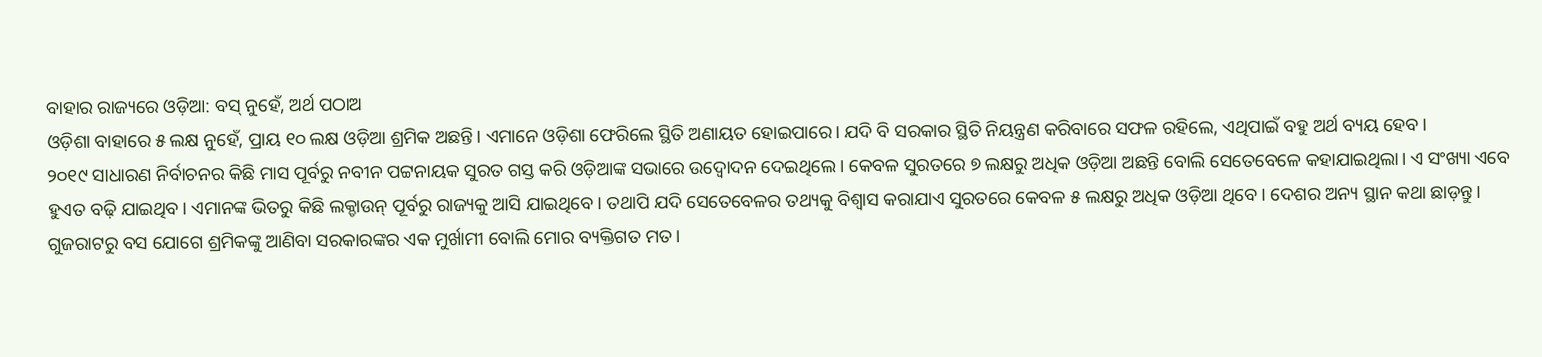ବାହାର ରାଜ୍ୟରେ ଓଡ଼ିଆ: ବସ୍ ନୁହେଁ, ଅର୍ଥ ପଠାଅ
ଓଡ଼ିଶା ବାହାରେ ୫ ଲକ୍ଷ ନୁହେଁ, ପ୍ରାୟ ୧୦ ଲକ୍ଷ ଓଡ଼ିଆ ଶ୍ରମିକ ଅଛନ୍ତି। ଏମାନେ ଓଡ଼ିଶା ଫେରିଲେ ସ୍ଥିତି ଅଣାୟତ ହୋଇପାରେ। ଯଦି ବି ସରକାର ସ୍ଥିତି ନିୟନ୍ତ୍ରଣ କରିବାରେ ସଫଳ ରହିଲେ, ଏଥିପାଇଁ ବହୁ ଅର୍ଥ ବ୍ୟୟ ହେବ।
୨୦୧୯ ସାଧାରଣ ନିର୍ବାଚନର କିଛି ମାସ ପୂର୍ବରୁ ନବୀନ ପଟ୍ଟନାୟକ ସୁରତ ଗସ୍ତ କରି ଓଡ଼ିଆଙ୍କ ସଭାରେ ଉଦ୍ବୋଦନ ଦେଇଥିଲେ। କେବଳ ସୁରତରେ ୭ ଲକ୍ଷରୁ ଅଧିକ ଓଡ଼ିଆ ଅଛନ୍ତି ବୋଲି ସେତେବେଳେ କହାଯାଇଥିଲା। ଏ ସଂଖ୍ୟା ଏବେ ହୁଏତ ବଢ଼ି ଯାଇଥିବ। ଏମାନଙ୍କ ଭିତରୁ କିଛି ଲକ୍ଡାଉନ୍ ପୂର୍ବରୁ ରାଜ୍ୟକୁ ଆସି ଯାଇଥିବେ। ତଥାପି ଯଦି ସେତେବେଳର ତଥ୍ୟକୁ ବିଶ୍ବାସ କରାଯାଏ ସୁରତରେ କେବଳ ୫ ଲକ୍ଷରୁ ଅଧିକ ଓଡ଼ିଆ ଥିବେ। ଦେଶର ଅନ୍ୟ ସ୍ଥାନ କଥା ଛାଡ଼ନ୍ତୁ।
ଗୁଜରାଟରୁ ବସ ଯୋଗେ ଶ୍ରମିକଙ୍କୁ ଆଣିବା ସରକାରଙ୍କର ଏକ ମୁର୍ଖାମୀ ବୋଲି ମୋର ବ୍ୟକ୍ତିଗତ ମତ।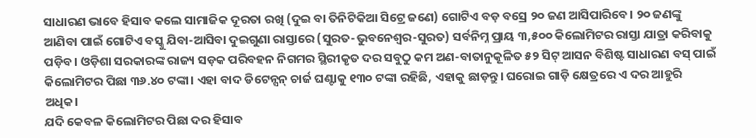ସାଧାରଣ ଭାବେ ହିସାବ କଲେ ସାମାଜିକ ଦୂରତା ରଖି (ଦୁଇ ବା ତିନିଟିକିଆ ସିଟ୍ରେ ଜଣେ) ଗୋଟିଏ ବଡ଼ ବସ୍ରେ ୨୦ ଜଣ ଆସିପାରିବେ। ୨୦ ଜଣଙ୍କୁ ଆଣିବା ପାଇଁ ଗୋଟିଏ ବସ୍କୁ ଯିବା-ଆସିବା ଦୁଇଗୁଣା ରାସ୍ତାରେ (ସୁରତ-ଭୁବନେଶ୍ବର-ସୁରତ) ସର୍ବନିମ୍ନ ପ୍ରାୟ ୩,୫୦୦ କିଲୋମିଟର ରାସ୍ତା ଯାତ୍ରା କରିବାକୁ ପଡ଼ିବ। ଓଡ଼ିଶା ସରକାରଙ୍କ ରାଜ୍ୟ ସଡ଼କ ପରିବହନ ନିଗମର ସ୍ଥିରୀକୃତ ଦର ସବୁଠୁ କମ ଅଣ-ବାତାନୁକୂଳିତ ୫୨ ସିଟ୍ ଆସନ ବିଶିଷ୍ଟ ସାଧାରଣ ବସ୍ ପାଇଁ କିଲୋମିଟର ପିଛା ୩୬.୪୦ ଟଙ୍କା। ଏହା ବାଦ ଡିଟେନ୍ସନ୍ ଚାର୍ଜ ଘଣ୍ଟାକୁ ୧୩୦ ଟଙ୍କା ରହିଛି, ଏହାକୁ ଛାଡ଼ନ୍ତୁ। ଘରୋଇ ଗାଡ଼ି କ୍ଷେତ୍ରରେ ଏ ଦର ଆହୁରି ଅଧିକ।
ଯଦି କେବଳ କିଲୋମିଟର ପିଛା ଦର ହିସାବ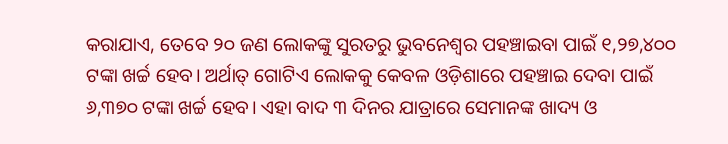କରାଯାଏ, ତେବେ ୨୦ ଜଣ ଲୋକଙ୍କୁ ସୁରତରୁ ଭୁବନେଶ୍ବର ପହଞ୍ଚାଇବା ପାଇଁ ୧,୨୭,୪୦୦ ଟଙ୍କା ଖର୍ଚ୍ଚ ହେବ। ଅର୍ଥାତ୍ ଗୋଟିଏ ଲୋକକୁ କେବଳ ଓଡ଼ିଶାରେ ପହଞ୍ଚାଇ ଦେବା ପାଇଁ ୬,୩୭୦ ଟଙ୍କା ଖର୍ଚ୍ଚ ହେବ। ଏହା ବାଦ ୩ ଦିନର ଯାତ୍ରାରେ ସେମାନଙ୍କ ଖାଦ୍ୟ ଓ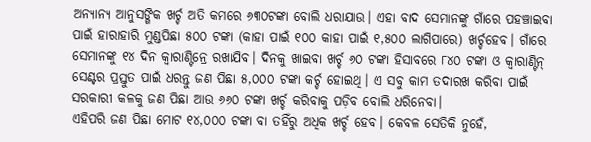ଅନ୍ୟାନ୍ୟ ଆନୁସଙ୍ଗିକ ଖର୍ଚ୍ଚ ଅତି କମରେ ୬୩୦ଟଙ୍କା ବୋଲି ଧରାଯାଉ। ଏହା ବାଦ ସେମାନଙ୍କୁ ଗାଁରେ ପହଞ୍ଚାଇବା ପାଇଁ ହାରାହାରି ମୁଣ୍ଡପିଛା ୫୦୦ ଟଙ୍କା (କାହା ପାଇଁ ୧୦୦ କାହା ପାଇଁ ୧,୫୦୦ ଲାଗିପାରେ) ଖର୍ଚ୍ଚହେବ। ଗାଁରେ ସେମାନଙ୍କୁ ୧୪ ଦିନ କ୍ବାରାଣ୍ଟିନ୍ରେ ରଖାଯିବ। ଦିନକୁ ଖାଇବା ଖର୍ଚ୍ଚ ୬୦ ଟଙ୍କା ହିସାବରେ ୮୪୦ ଟଙ୍କା ଓ କ୍ବାରାଣ୍ଟିନ୍ ସେଣ୍ଟର ପ୍ରସ୍ତୁତ ପାଇଁ ଧରନ୍ତୁ ଜଣ ପିଛା ୫,୦୦୦ ଟଙ୍କା କର୍ଚ୍ଚ ହୋଇଥି। ଏ ସବୁ କାମ ତଦାରଖ କରିବା ପାଇଁ ସରକାରୀ କଳକୁ ଜଣ ପିଛା ଆଉ ୬୬୦ ଟଙ୍କା ଖର୍ଚ୍ଚ କରିବାକୁ ପଡ଼ିବ ବୋଲି ଧରିନେବା।
ଏହିପରି ଜଣ ପିଛା ମୋଟ ୧୪,୦୦୦ ଟଙ୍କା ବା ତହିଁରୁ ଅଧିକ ଖର୍ଚ୍ଚ ହେବ। କେବଳ ସେତିକି ନୁହେଁ,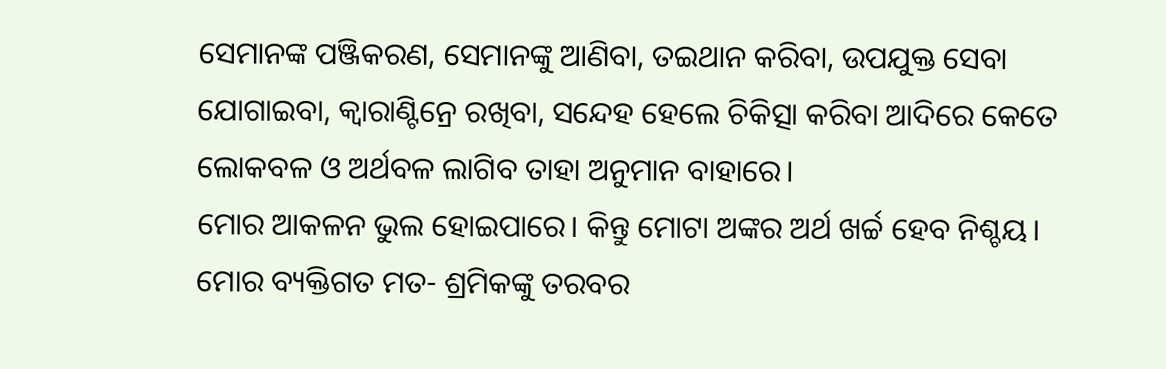ସେମାନଙ୍କ ପଞ୍ଜିକରଣ, ସେମାନଙ୍କୁ ଆଣିବା, ତଇଥାନ କରିବା, ଉପଯୁକ୍ତ ସେବା ଯୋଗାଇବା, କ୍ବାରାଣ୍ଟିନ୍ରେ ରଖିବା, ସନ୍ଦେହ ହେଲେ ଚିକିତ୍ସା କରିବା ଆଦିରେ କେତେ ଲୋକବଳ ଓ ଅର୍ଥବଳ ଲାଗିବ ତାହା ଅନୁମାନ ବାହାରେ।
ମୋର ଆକଳନ ଭୁଲ ହୋଇପାରେ। କିନ୍ତୁ ମୋଟା ଅଙ୍କର ଅର୍ଥ ଖର୍ଚ୍ଚ ହେବ ନିଶ୍ଚୟ। ମୋର ବ୍ୟକ୍ତିଗତ ମତ- ଶ୍ରମିକଙ୍କୁ ତରବର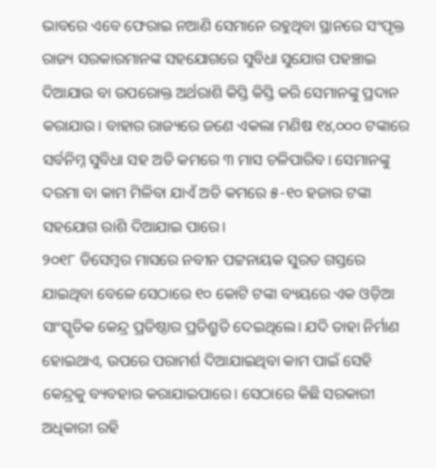ଭାବରେ ଏବେ ଫେରାଇ ନଆଣି ସେମାନେ ରହୁଥିବା ସ୍ଥାନରେ ସଂପୃକ୍ତ ରାଜ୍ୟ ସରକାରମାନଙ୍କ ସହଯୋଗରେ ସୁବିଧା ସୁଯୋଗ ପହଞ୍ଚାଇ ଦିଆଯାଉ ବା ଉପରୋକ୍ତ ଅର୍ଥରାଶି କିସ୍ତି କିସ୍ତି କରି ସେମାନଙ୍କୁ ପ୍ରଦାନ କରାଯାଉ। ବାହାର ରାଜ୍ୟରେ ଜଣେ ଏକଲା ମଣିଷ ୧୪,୦୦୦ ଟଙ୍କାରେ ସର୍ବନିମ୍ନ ସୁବିଧା ସହ ଅତି କମରେ ୩ ମାସ ଚଳିପାରିବ। ସେମାନଙ୍କୁ ଦରମା ବା କାମ ମିଳିବା ଯାଏଁ ଅତି କମରେ ୫-୧୦ ହଜାର ଟଙ୍କା ସହଯୋଗ ରାଶି ଦିଆଯାଇ ପାରେ।
୨୦୧୮ ଡିସେମ୍ବର ମାସରେ ନବୀନ ପଟ୍ଟନାୟକ ସୁରତ ଗସ୍ତରେ ଯାଇଥିବା ବେଳେ ସେଠାରେ ୧୦ କୋଟି ଟଙ୍କା ବ୍ୟୟରେ ଏକ ଓଡ଼ିଆ ସାଂସ୍କୃତିକ କେନ୍ଦ୍ର ପ୍ରତିଷ୍ଠାର ପ୍ରତିଶ୍ରୁତି ଦେଇଥିଲେ। ଯଦି ତାହା ନିର୍ମାଣ ହୋଇଥାଏ, ଉପରେ ପରାମର୍ଶ ଦିଆଯାଇଥିବା କାମ ପାଇଁ ସେହି କେନ୍ଦ୍ରକୁ ବ୍ୟବହାର କରାଯାଇପାରେ। ସେଠାରେ କିଛି ସରକାରୀ ଅଧିକାରୀ ରହି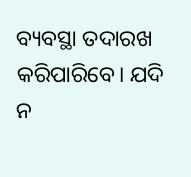ବ୍ୟବସ୍ଥା ତଦାରଖ କରିପାରିବେ। ଯଦି ନ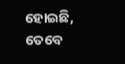ହୋଇଛି, ତେବେ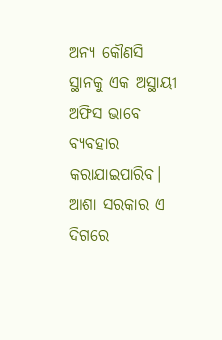ଅନ୍ୟ କୌଣସି ସ୍ଥାନକୁ ଏକ ଅସ୍ଥାୟୀ ଅଫିସ ଭାବେ ବ୍ୟବହାର କରାଯାଇପାରିବ।
ଆଶା ସରକାର ଏ ଦିଗରେ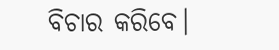ବିଚାର କରିବେ।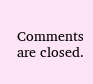Comments are closed.